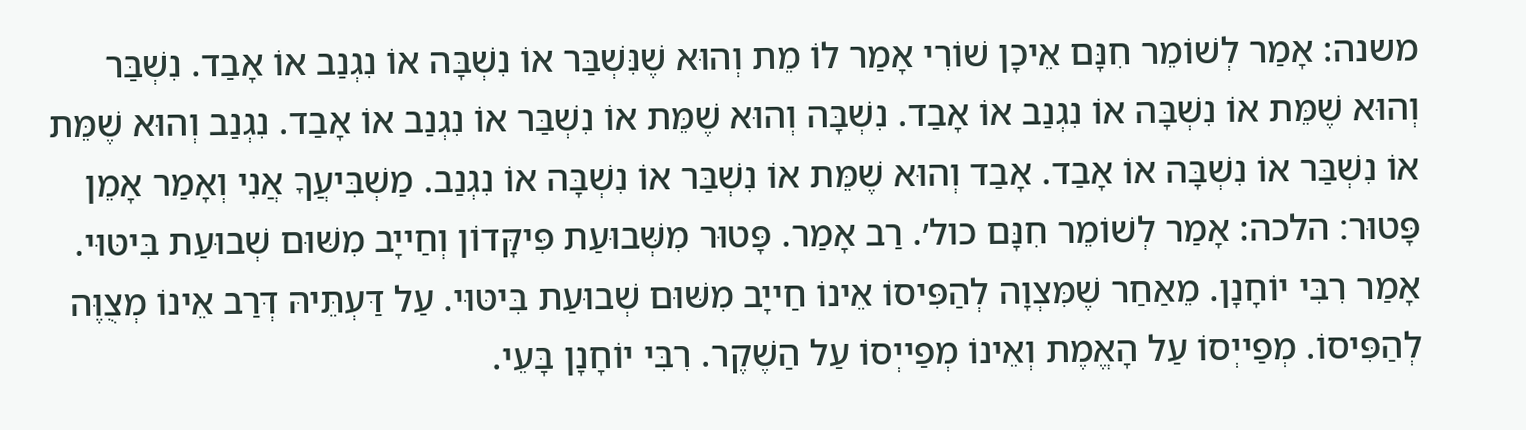משנה: אָמַר לְשׁוֹמֵר חִנָּם אֵיכָן שׁוֹרִי אָמַר לוֹ מֵת וְהוּא שֶׁנִּשְׁבַּר אוֹ נִשְׁבָּה אוֹ נִגְנַב אוֹ אָבַד. נִשְׁבַּר וְהוּא שֶׁמֵּת אוֹ נִשְׁבָּה אוֹ נִגְנַב אוֹ אָבַד. נִשְׁבָּה וְהוּא שֶׁמֵּת אוֹ נִשְׁבַּר אוֹ נִגְנַב אוֹ אָבַד. נִגְנַב וְהוּא שֶׁמֵּת אוֹ נִשְׁבַּר אוֹ נִשְׁבָּה אוֹ אָבַד. אָבַד וְהוּא שֶׁמֵּת אוֹ נִשְׁבַּר אוֹ נִשְׁבָּה אוֹ נִגְנַב. מַשְׁבִּיעֲךָ אֲנִי וְאָמַר אָמֵן פָּטוּר׃ הלכה: אָמַר לְשׁוֹמֵר חִנָּם כול׳. רַב אָמַר. פָּטוּר מִשְּׁבוּעַת פִּיקָּדוֹן וְחַייָב מִשּׁוּם שְׁבוּעַת בִּיטּוּי. אָמַר רִבִּי יוֹחָנָן. מֵאַחַר שֶׁמִּצְוָה לְהַפִּיסוֹ אֵינוֹ חַייָב מִשּׁוּם שְׁבוּעַת בִּיטּוּי. עַל דַּעְתֵּיהּ דְּרַב אֵינוֹ מְצֻוֶּה לְהַפִּיסוֹ. מְפַייְסוֹ עַל הָאֱמֶת וְאֵינוֹ מְפַייְסוֹ עַל הַשֶׁקֶר. רִבִּי יוֹחָנָן בָּעֵי.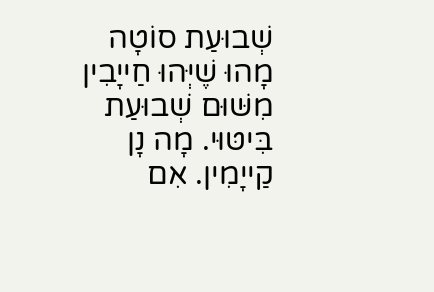שְׁבוּעַת סוֹטָה מָהוּ שֶׁיְּהוּ חַייָבִין מִשּׁוּם שְׁבוּעַת בִּיטּוּי. מָה נָן קַייָמִין. אִם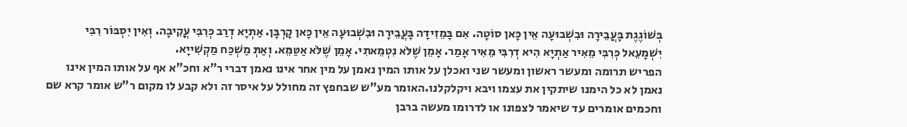בְּשׁוֹגֶגֶת בָּעֲבֵירָה וּבִשְׁבוּעָה אֵין כָּאן סוֹטָה. אִם בָּמֵזִידָה בָּעֲבֵירָה וּבִשְׁבוּעָה אֵין כָּאן קָרְבָּן. אַתְיָא דְרַב כְּרִבִּי עֳקִיבָה. וְאִין יִסְבּוֹר רִבִּי יִשְׁמָעֵאל כְּרִבִּי מֵאִיר אַתְיָא הִיא דְרִבִּי מֵאִיר אָמַר. אָמֵן שֶׁלֹּא נִטְמֵאתִי. אָמֵן שֶׁלֹּא אַטַּמֵּא. וְאַתְּ מַשְׁכַּח מַקְשִׁייָא.
הפריש תרומה ומעשר ראשון ומעשר שני ואכלן על אותו המין נאמן על מין אחר אינו נאמן דברי ר"א וחכ"א אף על אותו המין אינו נאמן לא כל הימנו שיתקין את עצמו ויבא ויקלקלנו.האומר מע"ש שבחפץ זה מחולל על איסר זה ולא קבע לו מקום ר"ש אומר קרא שם וחכמים אומרים עד שיאמר לצפונו או לדרומו מעשה ברבן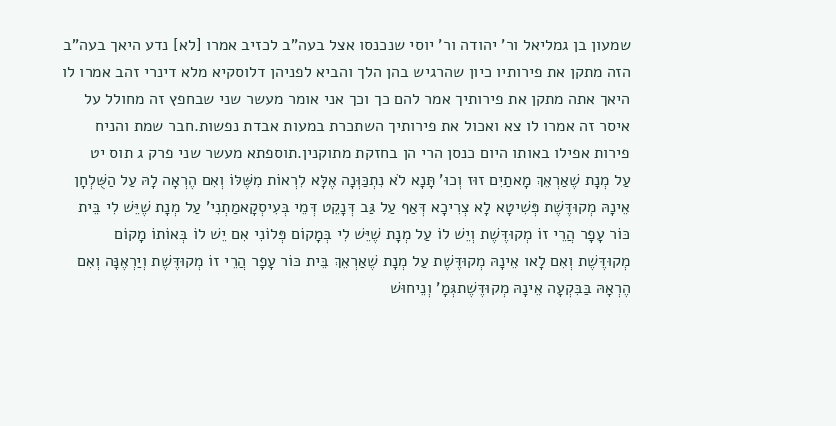שמעון בן גמליאל ור' יהודה ור' יוסי שנכנסו אצל בעה"ב לכזיב אמרו [לא] נדע היאך בעה"ב הזה מתקן את פירותיו כיון שהרגיש בהן הלך והביא לפניהן דלוסקיא מלא דינרי זהב אמרו לו היאך אתה מתקן את פירותיך אמר להם כך וכך אני אומר מעשר שני שבחפץ זה מחולל על איסר זה אמרו לו צא ואכול את פירותיך השתכרת במעות אבדת נפשות.חבר שמת והניח פירות אפילו באותו היום כנסן הרי הן בחזקת מתוקנין.תוספתא מעשר שני פרק ג תוס יט
עַל מְנָת שֶׁאַרְאֵךְ מָאתַיִם זוּז וְכוּ' תָּנָא לֹא נִתְכַּוְּנָה אֶלָּא לִרְאוֹת מִשֶּׁלּוֹ וְאִם הֶרְאָה לָהּ עַל הַשֻּׁלְחָן אֵינָהּ מְקוּדֶּשֶׁת פְּשִׁיטָא לָא צְרִיכָא דְּאַף עַל גַּב דְּנָקֵט דְּמֵי בְּעִיסְקָאמַתְנִי' עַל מְנָת שֶׁיֵּשׁ לִי בֵּית כּוֹר עָפָר הֲרֵי זוֹ מְקוּדֶּשֶׁת וְיֵשׁ לוֹ עַל מְנָת שֶׁיֵּשׁ לִי בְּמָקוֹם פְּלוֹנִי אִם יֵשׁ לוֹ בְּאוֹתוֹ מָקוֹם מְקוּדֶּשֶׁת וְאִם לָאו אֵינָהּ מְקוּדֶּשֶׁת עַל מְנָת שֶׁאַרְאֵךְ בֵּית כּוֹר עָפָר הֲרֵי זוֹ מְקוּדֶּשֶׁת וְיַרְאֶנָּה וְאִם הֶרְאָהּ בַּבִּקְעָה אֵינָהּ מְקוּדֶּשֶׁתגְּמָ' וְנֵיחוּשׁ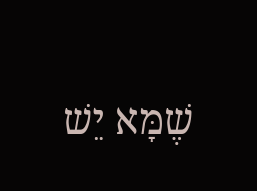שֶׁמָּא יֵשׁ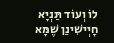לוֹ וְעוֹד תַּנְיָא חָיְישִׁינַן שֶׁמָּא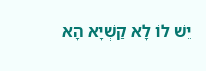יֵשׁ לוֹ לָא קַשְׁיָא הָא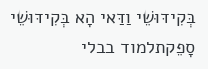בְּקִידּוּשֵׁי וַדַּאי הָא בְּקִידּוּשֵׁי סָפֵקתלמוד בבלי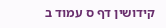קידושין דף ס עמוד ב